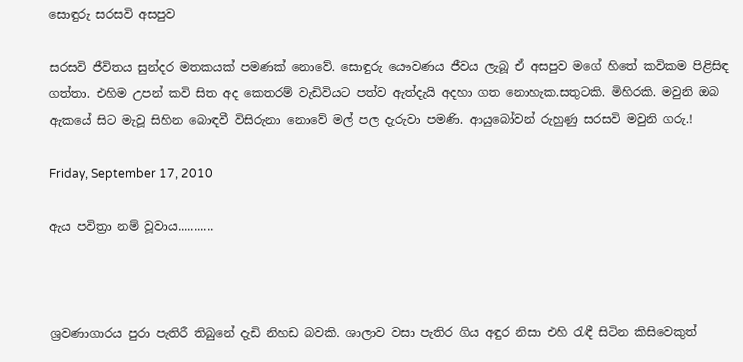සොඳුරු සරසවි අසපුව

සරසවි ජීවිතය සුන්දර මතකයක් පමණක් නොවේ. සොඳුරු යෞවණය ජීවය ලැබූ ඒ අසපුව මගේ හිතේ කවිකම පිළිසිඳ ගත්තා. එහිම උපන් කවි සිත අද කෙතරම් වැඩිවියට පත්ව ඇත්දැයි අදහා ගත නොහැක.සතුටකි. මිහිරකි. මවුනි ඔබ ඇකයේ සිට මැවූ සිහින බොඳවී විසිරුනා නොවේ මල් පල දැරුවා පමණි. ආයුබෝවන් රුහුණු සරසවි මවුනි ගරු.!

Friday, September 17, 2010

ඇය පවිත්‍රා නම් වූවාය...........



ශ්‍රවණාගාරය පුරා පැතිරී තිබුනේ දැඩි නිහඩ බවකි. ශාලාව වසා පැතිර ගිය අඳුර නිසා එහි රැඳී සිටින කිසිවෙකුත්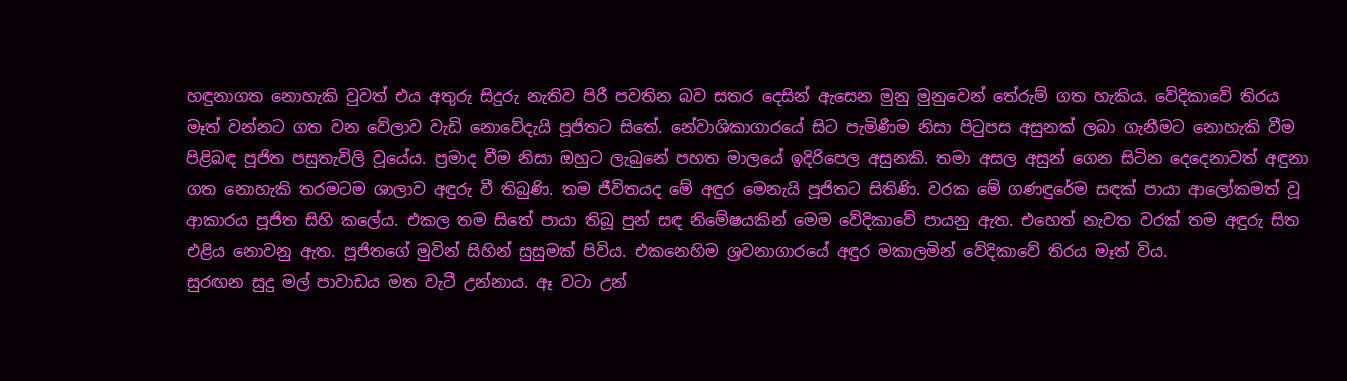හඳුනාගත නොහැකි වුවත් එය අතුරු සිදුරු නැතිව පිරී පවතින බව සතර දෙසින් ඇසෙන මුනු මුනුවෙන් තේරුම් ගත හැකිය. වේදිකාවේ තිරය මෑත් වන්නට ගත වන වේලාව වැඩි නොවේදැයි පූජිතට සිතේ. නේවාශිකාගාරයේ සිට පැමිණීම නිසා පිටුපස අසුනක් ලබා ගැනීමට නොහැකි වීම පිළිබඳ පූජිත පසුතැවිලි වූයේය. ප්‍රමාද වීම නිසා ඔහුට ලැබුනේ පහත මාලයේ ඉදිරිපෙල අසුනකි. තමා අසල අසුන් ගෙන සිටින දෙදෙනාවත් අඳුනා ගත නොහැකි තරමටම ශාලාව අඳුරු වී තිබුණි. තම ජීවිතයද මේ අඳුර මෙනැයි පූජිතට සිතිණි. වරක මේ ගණඳුරේම සඳක් පායා ආලෝකමත් වූ ආකාරය පූජිත සිහි කලේය. එකල තම සිතේ පායා තිබූ පුන් සඳ නිමේෂයකින් මෙම වේදිකාවේ පායනු ඇත. එහෙත් නැවත වරක් තම අඳුරු සිත එළිය නොවනු ඇත. පූජිතගේ මුවින් සිහින් සුසුමක් පිවිය. එකනෙහිම ශ්‍රවනාගාරයේ අඳුර මකාලමින් වේදිකාවේ තිරය මෑත් විය.
සුරඟන සුදු මල් පාවාඩය මත වැටී උන්නාය. ඈ වටා උන්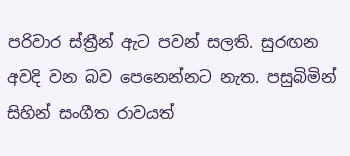පරිවාර ස්ත්‍රීන් ඇට පවන් සලති. සුරඟන අවදි වන බව පෙනෙන්නට නැත. පසුබිමින් සිහින් සංගීත රාවයත්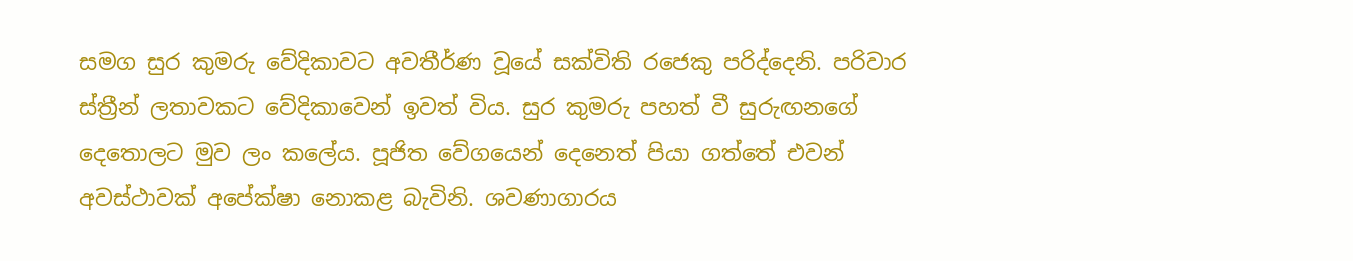සමග සුර කුමරු වේදිකාවට අවතීර්ණ වූයේ සක්විති රජෙකු පරිද්දෙනි. පරිවාර ස්ත්‍රීන් ලතාවකට වේදිකාවෙන් ඉවත් විය. සුර කුමරු පහත් වී සුරුඟනගේ දෙතෙ‍ාලට මුව ලං කලේය. පූජිත වේගයෙන් දෙනෙත් පියා ගත්තේ එවන් අවස්ථාවක් අපේක්ෂා නොකළ බැවිනි. ශවණාගාරය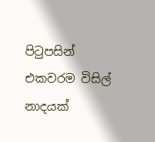පිටුපසින් එකවරම විසිල් නාදයක්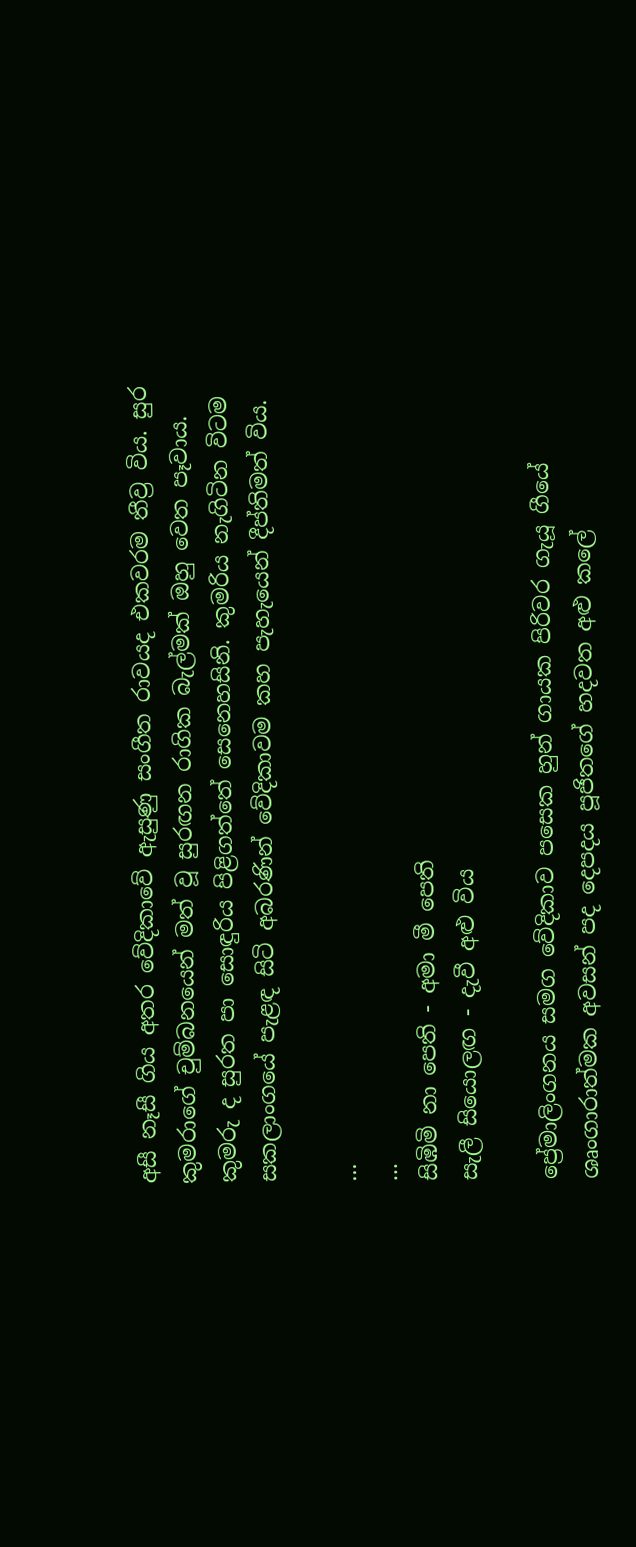අසී නෑසී ගිය අතර වේදිකාවේ ඇසුණු සංගීත රාවයද එකවරම තීව්‍ර විය. සුර කුමරාගේ චුම්බනයෙන් මත් වූ සුරඟන රාගික බැල්මක් ඔහු වෙත පෑවාය. කුමරු ද සුරත පා සොඳුරිය පිළිගත්තේ සෙනෙහසිනි. කුමරිය නැගිටින විටම සකලාංගයේ පැළඳ සිටි අබරණින් වේදිකාවම කහ පැහැයෙන් දීප්තිමත් විය.

...
...
සිඹිමි නා පෙති - අමා මී පෙති
සැලී සියොලඟ - දැවී අළු විය

ප්‍රේමාලිංගනය සමග වේදිකාව පසෙක හුන් ගායක පිරිවර ගැයූ ගීයේ ශෘංගාරාත්මක අවසන් පද දෙපදය පූජිතගේ හදවත අළු කලේ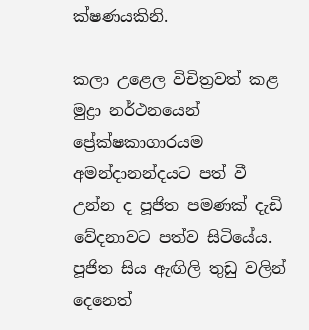ක්ෂණයකිනි.

කලා උළෙල විචිත්‍රවත් කළ මුද්‍රා නර්ථනයෙන් ප්‍රේක්ෂකාගාරයම අමන්දානන්දයට පත් වී උන්න ද පූජිත පමණක් දැඩි වේදනාවට පත්ව සිටියේය. පූජිත සිය ඇඟිලි තුඩු වලින් දෙනෙත්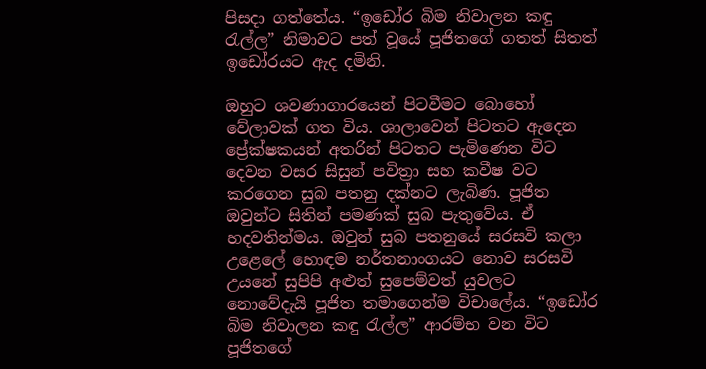පිසදා ගත්තේය. “ඉඩෝර බිම නිවාලන කඳු රැල්ල” නිමාවට පත් වූයේ පූජිතගේ ගතත් සිතත් ඉඩෝරයට ඇද දමිනි.

ඔහුට ශවණාගාරයෙන් පිටවීමට බොහෝ වේලාවක් ගත විය. ශාලාවෙන් පිටතට ඇදෙන ප්‍රේක්ෂකයන් අතරින් පිටතට පැමිණෙන විට දෙවන වසර සිසුන් පවිත්‍රා සහ කවීෂ වට කරගෙන සුබ පතනු දක්නට ලැබිණ. පූජිත ඔවුන්ට සිතින් පමණක් සුබ පැතුවේය. ඒ හදවතින්මය. ඔවුන් සුබ පතනුයේ සරසවි කලා උළෙලේ හොඳම නර්තනාංගයට නොව සරසවි උයනේ සුපිපි අළුත් සුපෙම්වත් යුවලට නොවේදැයි පූජිත තමාගෙන්ම විචාලේය. “ඉඩෝර බිම නිවාලන කඳු රැල්ල” ආරම්භ වන විට පූජිතගේ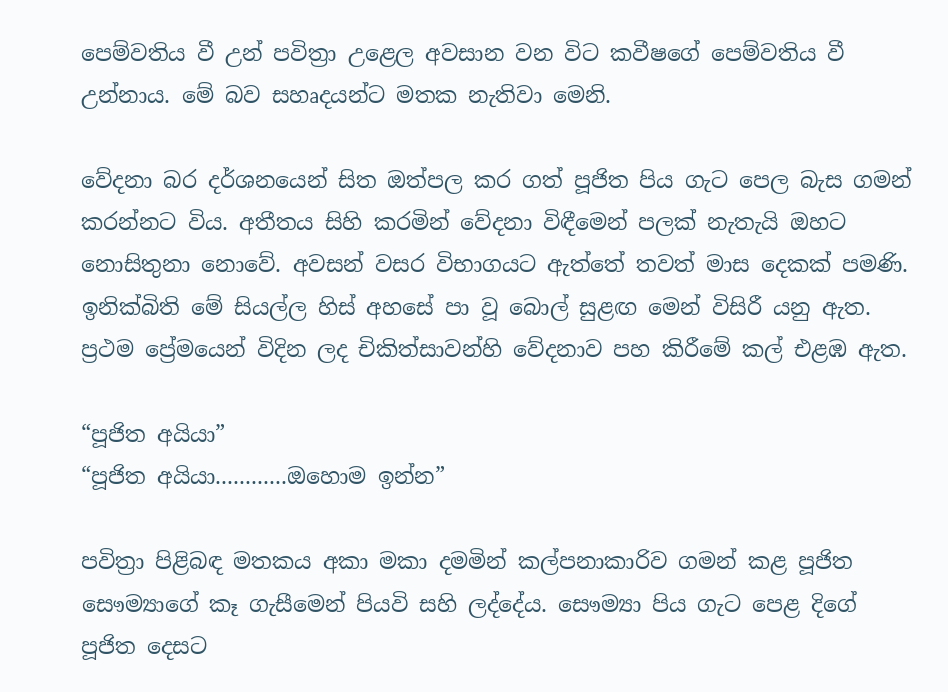පෙම්වතිය වී උන් පවිත්‍රා උළෙල අවසාන වන විට කවීෂගේ පෙම්වතිය වී උන්නාය. මේ බව සහෘදයන්ට මතක නැතිවා මෙනි.

වේදනා බර දර්ශනයෙන් සිත ඔත්පල කර ගත් පූජිත පිය ගැට පෙල බැස ගමන් කරන්නට විය. අතීතය සිහි කරමින් වේදනා විඳීමෙන් පලක් නැතැයි ඔහට නොසිතුනා නොවේ. අවසන් වසර විභාගයට ඇත්තේ තවත් මාස දෙකක් පමණි. ඉනික්බිති මේ සියල්ල හිස් අහසේ පා වූ බොල් සුළඟ මෙන් විසිරී යනු ඇත. ප්‍රථම ප්‍රේමයෙන් විදින ලද චිකිත්සාවන්හි වේදනාව පහ කිරීමේ කල් එළඹ ඇත.

“පූජිත අයියා”
“පූජිත අයියා............ඔහොම ඉන්න”

පවිත්‍රා පිළිබඳ මතකය අකා මකා දමමින් කල්පනාකාරිව ගමන් කළ පූජිත සෞම්‍යාගේ කෑ ගැසීමෙන් පියවි සහි ලද්දේය. සෞම්‍යා පිය ගැට පෙළ දිගේ පූජිත දෙසට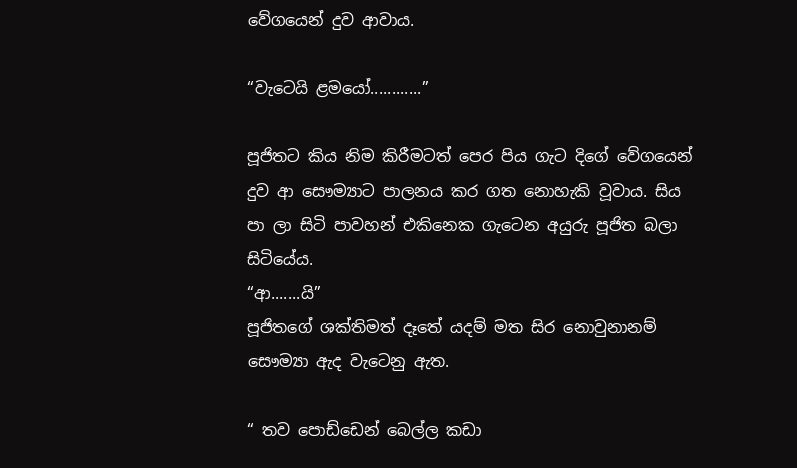වේගයෙන් දුව ආවාය.

“වැටෙයි ළමයෝ............”

පූජිතට කිය නිම කිරීම‍ටත් පෙර පිය ගැට දිගේ වේගයෙන් දුව ආ සෞම්‍යාට පාලනය කර ගත නොහැකි වූවාය. සිය පා ලා සිටි පාවහන් එකිනෙක ගැටෙන අයුරු පූජිත බලා සිටියේය.
“ආ.......යි”
පූජිතගේ ශක්තිමත් දෑතේ යදම් මත සිර නොවුනානම් සෞම්‍යා ඇද වැටෙනු ඇත.

“ තව පොඩ්ඩෙන් බෙල්ල කඩා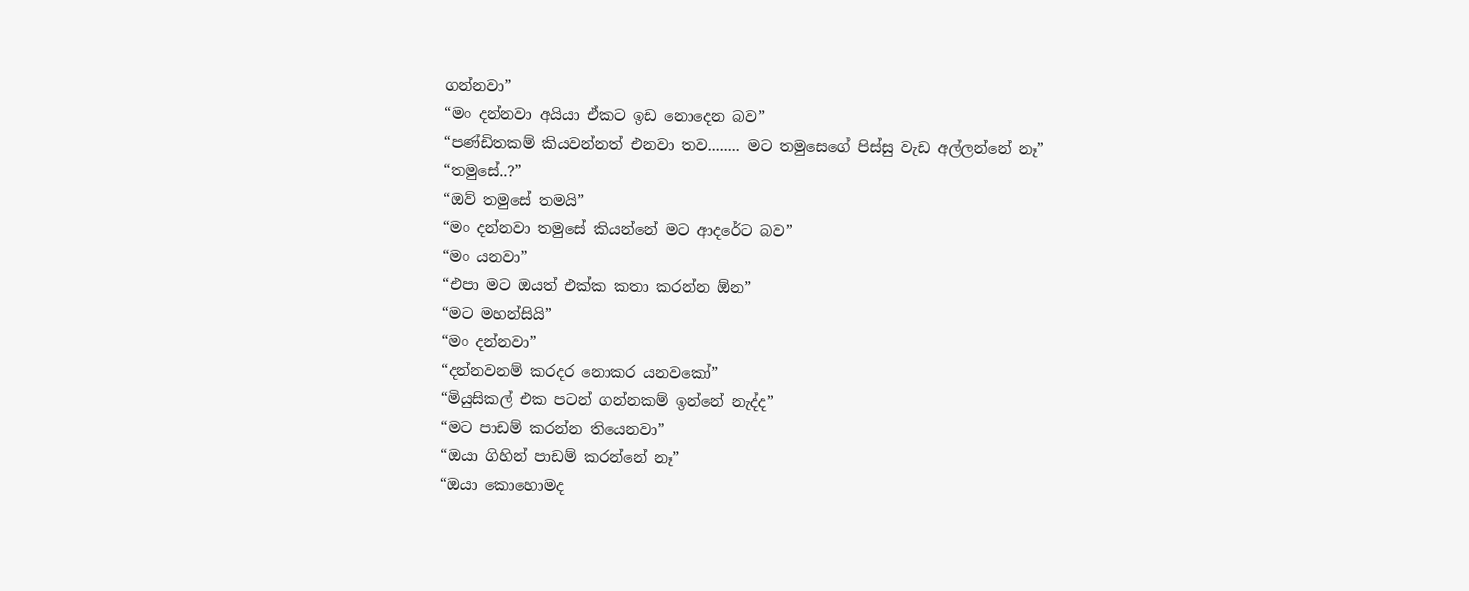ගන්නවා”
“මං දන්නවා අයියා ඒකට ඉඩ නොදෙන බව”
“පණ්ඩිතකම් කියවන්නත් එනවා තව........ මට තමුසෙගේ පිස්සු වැඩ අල්ලන්නේ නෑ”
“තමුසේ..?”
“ඔව් තමුසේ තමයි”
“මං දන්නවා තමුසේ කියන්නේ මට ආදරේට බව”
“මං යනවා”
“එපා මට ඔයත් එක්ක කතා කරන්න ඕන”
“මට මහන්සියි”
“මං දන්නවා”
“දන්නවනම් කරදර නොකර යනවකෝ”
“මියුසිකල් එක පටන් ගන්නකම් ඉන්නේ නැද්ද”
“මට පාඩම් කරන්න තියෙනවා”
“ඔයා ගිහින් පාඩම් කරන්නේ නෑ”
“ඔයා කොහොමද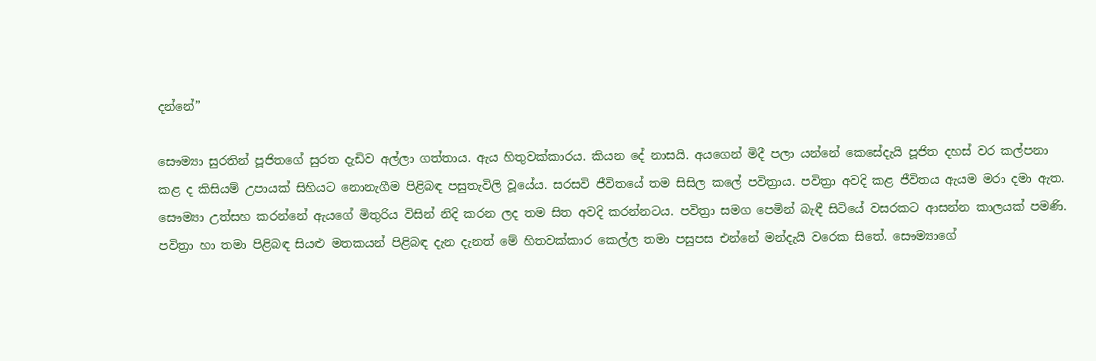දන්නේ”

සෞම්‍යා සුරතින් පූජිතගේ සුරත දැඩිව අල්ලා ගත්තාය. ඇය හිතුවක්කාරය. කියන දේ නාසයි. අයගෙන් මිදී පලා යන්නේ කෙසේදැයි පූජිත දහස් වර කල්පනා කළ ද කිසියම් උපායක් සිහියට නොනැගීම පිළිබඳ පසුතැවිලි වූයේය. සරසවි ජීවිතයේ තම සිසිල කලේ පවිත්‍රාය. පවිත්‍රා අවදි කළ ජීවිතය ඇයම මරා දමා ඇත. සෞම්‍යා උත්සහ කරන්නේ ඇයගේ මිතුරිය විසින් නිදි කරන ලද තම සිත අවදි කරන්නටය. පවිත්‍රා සමග පෙමින් බැඳී සිටියේ වසරකට ආසන්න කාලයක් පමණි. පවිත්‍රා හා තමා පිළිබඳ සියළු මතකයන් පිළිබඳ දැන දැනත් මේ හිතවක්කාර කෙල්ල තමා පසුපස එන්නේ මන්දැයි වරෙක සිතේ. සෞම්‍යාගේ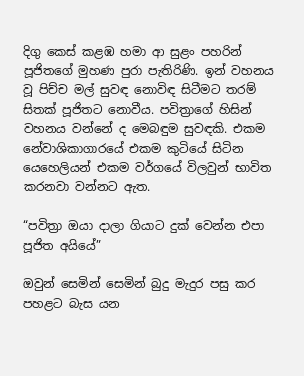දිගු කෙස් කළඹ හමා ආ සුළං පහරින් පූජිතගේ මුහණ පුරා පැතිරිණි. ඉන් වහනය වූ පිච්ච මල් සුවඳ නොවිඳ සිටීමට තරම් සිතක් පූජිතට නොවීය. පවිත්‍රාගේ හිසින් වහනය වන්නේ ද මෙබඳුම සුවඳකි. එකම නේවාශිකාගාරයේ එකම කුටියේ සිටින යෙහෙලියන් එකම වර්ගයේ විලවුන් භාවිත කරනවා වන්නට ඇත.

“පවිත්‍රා ඔයා දාලා ගියාට දුක් වෙන්න එපා පූජිත අයියේ”

ඔවුන් සෙමින් සෙමින් බුදු මැදුර පසු කර පහළට බැස යන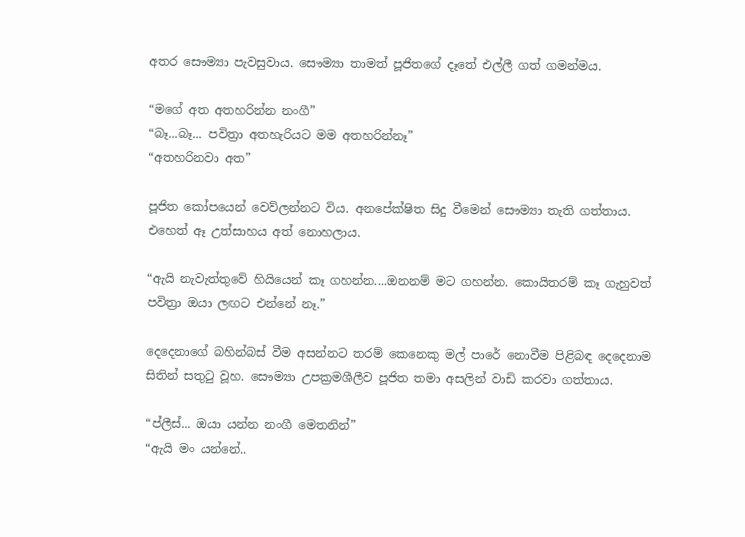අතර සෞම්‍යා පැවසුවාය. සෞම්‍යා තාමත් පූජිතගේ දෑතේ එල්ලී ගත් ගමන්මය.

“මගේ අත අතහරින්න නංගී”
“බෑ...බෑ... පවිත්‍රා අතහැරියට මම අතහරින්නෑ”
“අතහරිනවා අත”

පූජිත කෝපයෙන් වෙව්ලන්නට විය. අනපේක්ෂිත සිදු වීමෙන් සෞම්‍යා තැති ගත්තාය. එහෙත් ඈ උත්සාහය අත් නොහලාය.

“ඇයි නැවැත්තුවේ හියියෙන් කෑ ගහන්න....ඔනනම් මට ගහන්න. කොයිතරම් කෑ ගැහුවත් පවිත්‍රා ඔයා ලඟට එන්නේ නෑ.”

දෙදෙ‍නාගේ බහින්බස් වීම අසන්නට තරම් කෙනෙකු මල් පාරේ නොවීම පිළිබඳ දෙදෙනාම සිතින් සතුටු වූහ. සෞම්‍යා උපක්‍රමශීලීව පූජිත තමා අසලින් වාඩි කරවා ගත්තාය.

“ප්ලීස්... ඔයා යන්න නංගී මෙතනින්”
“ඇයි මං යන්නේ..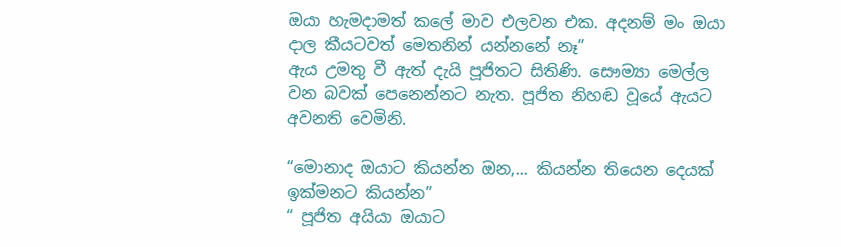ඔයා හැමදාමත් කලේ මාව එලවන එක. අදනම් මං ඔයා දාල කීයටවත් මෙතනින් යන්නනේ නෑ”
ඇය උමතු වී ඇත් දැයි පූජිතට සිතිණි. සෞම්‍යා මෙල්ල වන බවක් පෙනෙන්නට නැත. පූජිත නිහඬ වූයේ ඇයට අවනති වෙමිනි.

“මොනාද ඔයාට කියන්න ඔන,... කියන්න තියෙන දෙයක් ඉක්මනට කියන්න”
“ පූජිත අයියා ඔයාට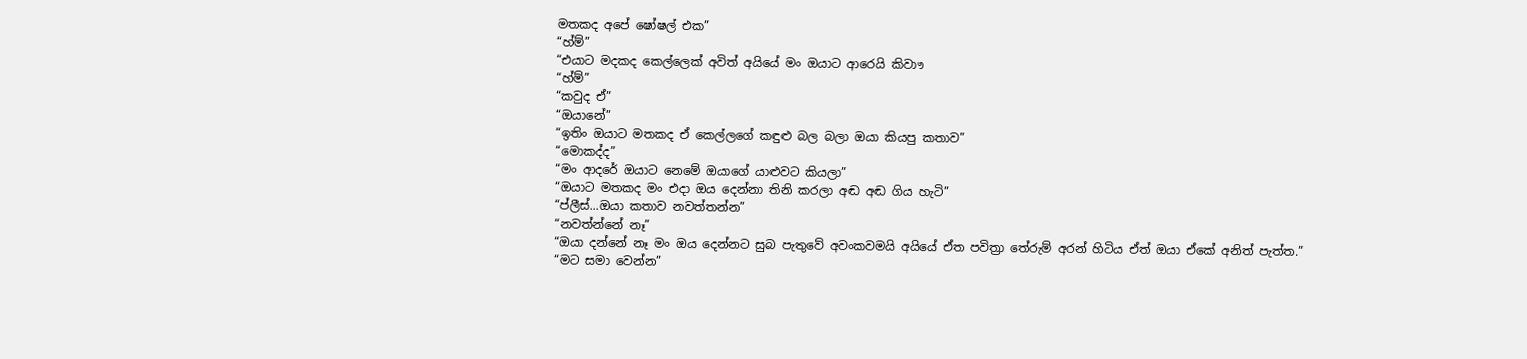මතකද අපේ ෂෝෂල් එක”
“හ්ම්”
“එයාට මදකද කෙල්ලෙක් අවිත් අයියේ මං ඔයාට ආරෙයි කිවාෟ
“හ්ම්”
“කවුද ඒ”
“ඔයානේ”
“ඉතිං ඔයාට මතකද ඒ කෙල්ලගේ කඳුළු බල බලා ඔයා කියපු කතාව”
“මොකද්ද”
“මං ආ‍දරේ ඔයාට නෙමේ ඔයාගේ යාළුවට කියලා”
“ඔයාට මතකද මං එදා ඔය දෙන්නා තිනි කරලා අඬ අඬ ගිය හැටි”
“ප්ලීස්...ඔයා කතාව නවත්තන්න”
“නවත්න්නේ නෑ”
“ඔයා දන්නේ නෑ මං ඔය දෙන්නට සුබ පැතුවේ අවංකවමයි අයියේ ඒත පවිත්‍රා තේරුම් අරන් හිටිය ඒත් ඔයා ඒකේ අනිත් පැත්ත.”
“මට සමා වෙන්න”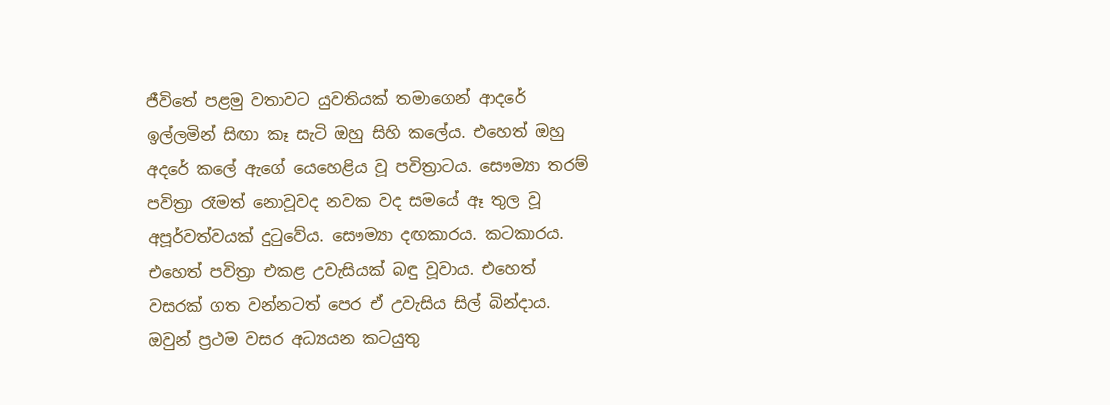ජීවිතේ පළමු වතාවට යුවතියක් තමාගෙන් ආදරේ ඉල්ලමින් සිඟා කෑ සැටි ඔහු සිහි කලේය. එහෙත් ඔහු අදරේ කලේ ඇගේ යෙහෙළිය වූ පවිත්‍රාටය. සෞම්‍යා තරම් පවිත්‍රා රෑමත් නොවූවද නවක වද සමයේ ඈ තුල වූ අපූර්වත්වයක් දුටුවේය. සෞම්‍යා දඟකාරය. කටකාරය. එහෙත් පවිත්‍රා එකළ උවැසියක් බඳු වූවාය. එහෙත් වසරක් ගත වන්නටත් පෙර ඒ උවැසිය සිල් බින්දාය. ඔවුන් ප්‍රථම වසර අධ්‍යයන කටයුතු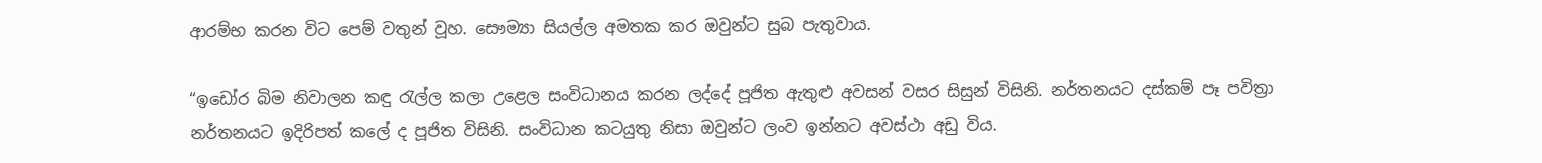ආරම්භ කරන විට පෙම් වතුන් වූහ. සෞම්‍යා සියල්ල අමතක කර ඔවුන්ට සුබ පැතුවාය.

“ඉඩෝර බිම නිවාලන කඳු රැල්ල කලා උළෙල සංවිධානය කරන ලද්දේ පූජිත ඇතුළු අවසන් වසර සිසුන් විසිනි. නර්තනයට දස්කම් පෑ පවිත්‍රා නර්තනයට ඉදිරිපත් කලේ ද පූජිත විසිනි. සංවිධාන කටයුතු නිසා ඔවුන්ට ලංව ඉන්නට අවස්ථා අඩු විය.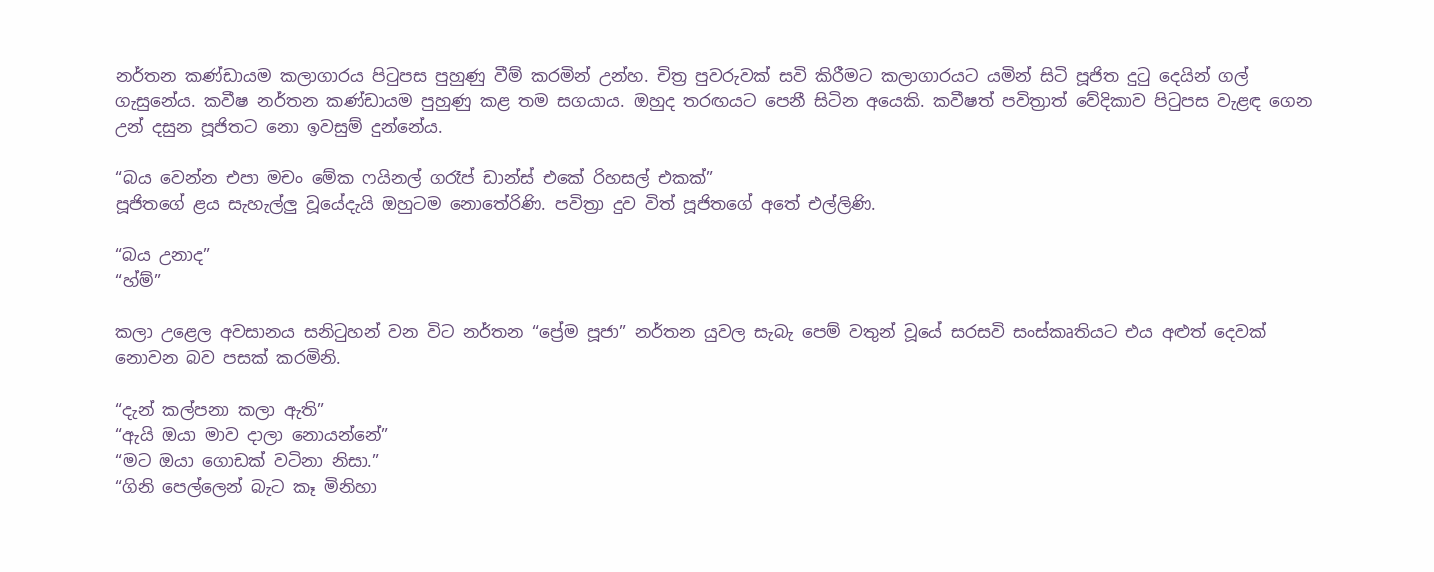නර්තන කණ්ඩායම කලාගාරය පිටුපස පුහුණු වීම් කරමින් උන්හ. චිත්‍ර පුවරුවක් සවි කිරීමට කලාගාරයට යමින් සිටි පූජිත දුටු දෙයින් ගල් ගැසුනේය. කවීෂ නර්තන කණ්ඩායම පුහුණු කළ තම සගයාය. ඔහුද තරඟයට පෙනී සිටින අයෙකි. කවීෂත් පවිත්‍රාත් වේදිකාව පිටුපස වැළඳ ගෙන උන් දසුන පූජිතට නො ඉවසුම් දුන්නේය.

“බය වෙන්න එපා මචං මේක ෆයිනල් ගරෑප් ඩාන්ස් එකේ රිහසල් එකක්”
පූජිතගේ ළය සැහැල්ලු වූයේදැයි ඔහුටම නෙ‍ාතේරිණි. පවිත්‍රා දුව විත් පූජිතගේ අතේ එල්ලිණි.

“බය උනාද”
“හ්ම්”

කලා උළෙල අවසානය සනිටුහන් වන විට නර්තන “ප්‍රේම පූජා” නර්තන යුවල සැබැ පෙම් වතුන් වූයේ සරසවි සංස්කෘතියට එය අළුත් දෙවක් නොවන බව පසක් කරමිනි.

“දැන් කල්පනා කලා ඇති”
“ඇයි ඔයා මාව දාලා නොයන්නේ”
“මට ඔයා ගොඩක් වටිනා නිසා.”
“ගිනි පෙල්ලෙන් බැට කෑ මිනිහා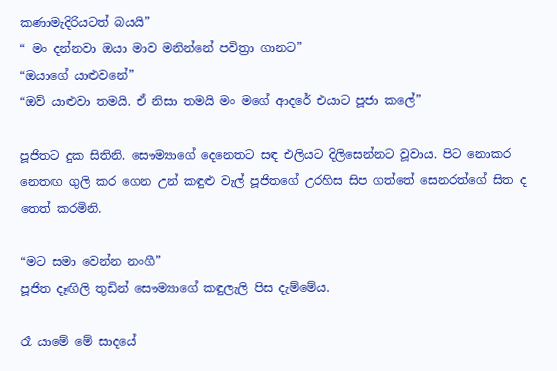කණාමැදිරියටත් බයයි”
“ මං දන්නවා ඔයා මාව මනින්නේ පවිත්‍රා ගානට”
“ඔයාගේ යාළුවනේ”
“ඔව් යාළුවා තමයි. ඒ නිසා තමයි මං මගේ ආදරේ එයාට පූජා කලේ”

පූජිතට දුක සිතිනි. සෞම්‍යාගේ දෙනෙතට සඳ එලියට දිලිසෙන්නට වූවාය. පිට නොකර නෙතඟ ගුලි කර ගෙන උන් කඳුළු වැල් ‍පූජිතගේ උරහිස සිප ගත්තේ සෙනරත්ගේ සිත ද තෙත් කරමිනි.

“මට සමා වෙන්න නංගී”
පූජිත දෑඟිලි තුඩින් සෞම්‍යාගේ කඳුලැලි පිස දැම්මේය.

රෑ යාමේ මේ සාදයේ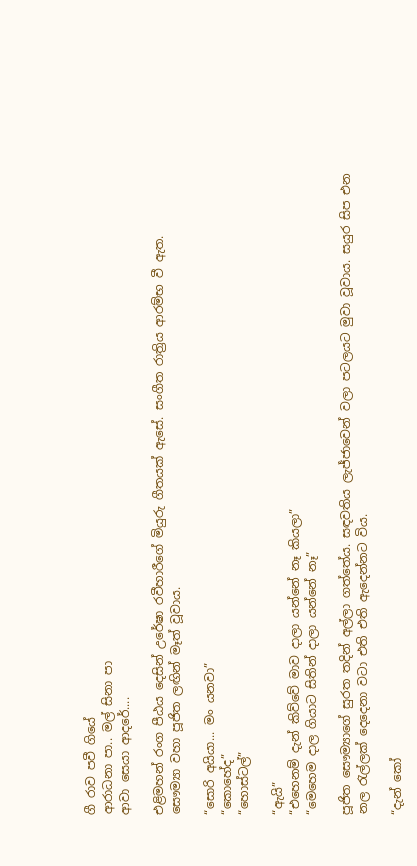ගී රාව පවී ගියේ
ආරාධනා පා.. මල් සිනා පා
ආවා සෙයා ආදරේ....

එළිමහන් රංග පීඨය දෙසින් උරේෂා රවීහාරීගේ මියුරු ගීතයක් ඇසේ. සංගීත රාත්‍රිය ආරම්භ වී ඇත.
සෞම්‍යා වහා පූජිත ලඟින් මෑත් වූවාය.

“සොරි අයියා... මං යනවා”
“කොහේද”
“හොස්ටල්”

“ඇයි”
“එහෙනම් දැන් කිව්වේ මාව දාලා යන්නේ නෑ කියලා”
“මෙහෙම දාල ගියාට සිතින් දාලා යන්නේ නෑ”

පූජිත සෞම්‍යාගේ සුරත තදින් අල්ලා ගත්තේය. සඳවතිය ලැජ්ජාවෙන් වලා පටලයට මුවා වූවාය. සයුර සිප එන නල රැල්ලක් දෙදෙනා වටා එති එති ඇදෙන්නට විය.

“දැන් කෝ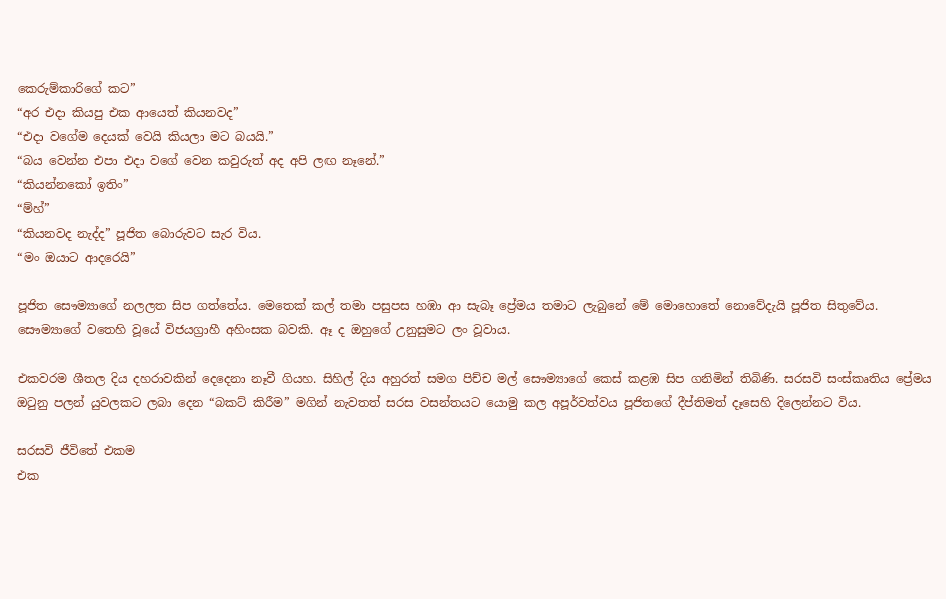කෙරුම්කාරිගේ කට”
“අර එදා කියපු එක ආයෙත් කියනවද”
“එදා වගේම දෙයක් වෙයි කියලා මට බයයි.”
“බය වෙන්න එපා එදා වගේ වෙන කවුරුත් අද අපි ලඟ නෑනේ.”
“කියන්නකෝ ඉතිං”
“ම්හ්”
“කියනවද නැද්ද” පූජිත බොරුවට සැර විය.
“මං ඔයාට ආදරෙයි”

පූජිත සෞම්‍යාගේ නලලත සිප ගත්තේය. මෙතෙක් කල් තමා පසුපස හඹා ආ සැබෑ ප්‍රේමය තමාට ලැබුනේ මේ මොහොතේ නොවේදැයි පූජිත සිතුවේය. සෞම්‍යාගේ වතෙහි වූයේ විජයග්‍රාහී අහිංසක බවකි. ඈ ද ඔහුගේ උනුසුමට ලං වූවාය.

එකවරම ශීතල දිය දහරාවකින් දෙදෙනා නෑවී ගියහ. සිහිල් දිය අහුරත් සමග පිච්ච මල් සෞම්‍යාගේ කෙස් කළඹ සිප ගනිමින් තිබිණි. සරසවි සංස්කෘතිය ප්‍රේමය ඔටුනු පලන් යුවලකට ලබා දෙන “බකට් කිරීම” මගින් නැවතත් සරස වසන්තයට යොමු කල අපූර්වත්වය පූජිතගේ දීප්තිමත් දෑසෙහි දිලෙන්නට විය.

සරසවි ජීවිතේ එකම
එක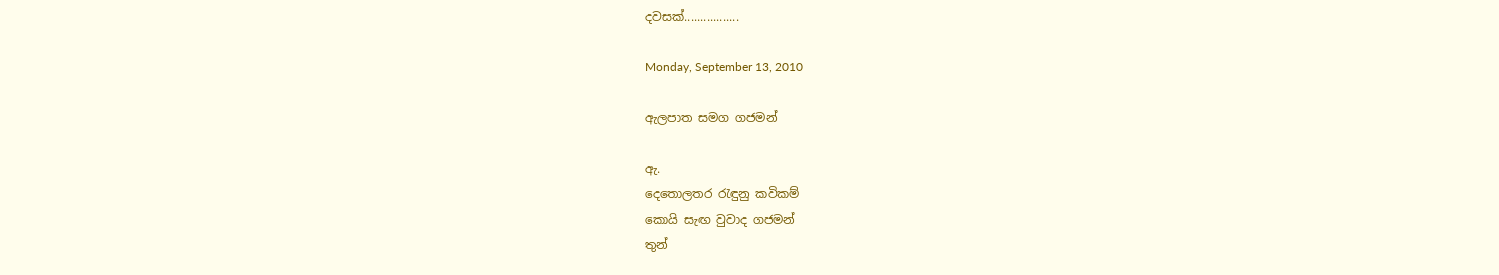දවසක්.................

Monday, September 13, 2010

ඇලපාත සමග ගජමන්

ඇ.
දෙතොලතර රැඳුනු කවිකම්
කොයි සැඟ වුවාද ගජමන්
තුන්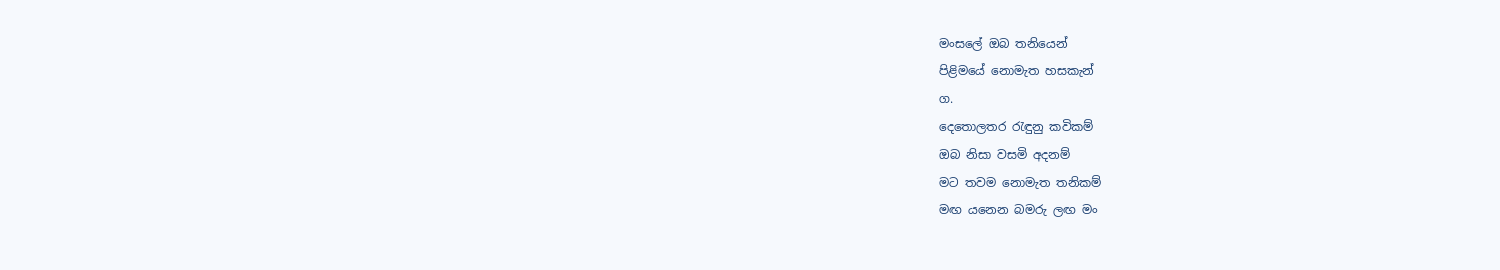මංසලේ ඔබ තනියෙන්
පිළිමයේ නොමැත හසකැන්
ග.
දෙතොලතර රැඳුනු කවිකම්
ඔබ නිසා වසමි අදනම්
මට තවම නොමැත තනිකම්
මඟ යනෙන බමරු ලඟ මං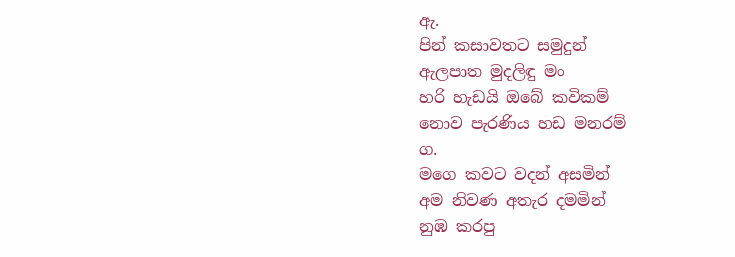ඇ.
පින් කසාවතට සමුදුන්
ඇලපාත මුදලිඳු මං
හරි හැඩයි ඔබේ කවිකම්
නොව පැරණිය හඩ මනරම්
ග.
මගෙ කවට වදන් අසමින්
අම නිවණ අතැර දමමින්
නුඹ කරපු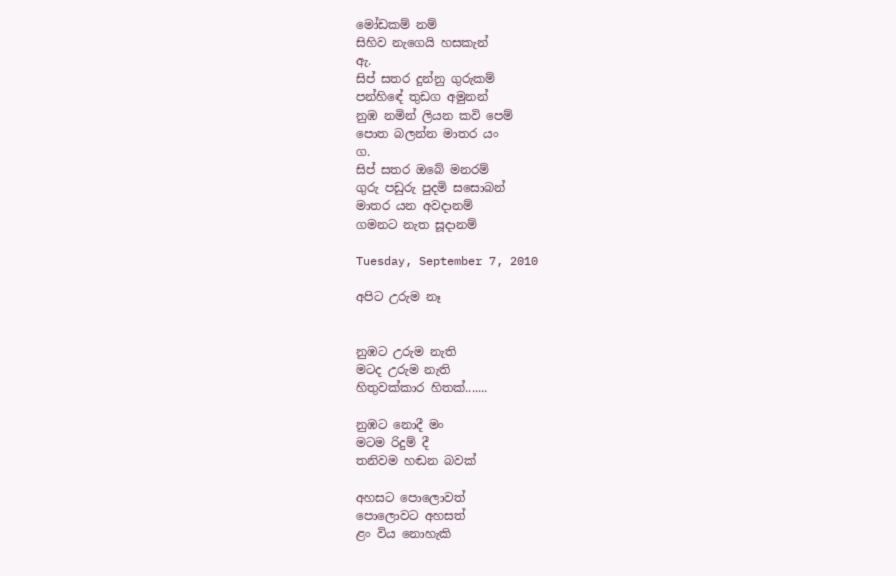මෝඩකම් නම්
සිහිව නැගෙයි හසකැන්
ඇ.
සිප් සතර දුන්නු ගුරුකම්
පන්හි‍ඳේ තුඩග අමුනන්
නුඹ නමින් ලියන කවි පෙම්
පොත බලන්න මාතර යං
ග.
සිප් සතර ඔබේ මනරම්
ගුරු පඩුරු පුදමි සසොබන්
මාතර යන අවදානම්
ගමනට නැත සූදානම්

Tuesday, September 7, 2010

අපිට උරුම නෑ


නුඹට උරුම නැති
මටද උරුම නැති
හිතුවක්කාර හිතක්.......

නුඹට නොදී මං
මටම රිදුම් දී
තනිවම හඬන බවක්

අහසට පොලොවත්
පොලොවට අහසත්
ළං විය නොහැකි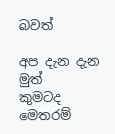බවත්

අප දැන දැන මුත්
කුමටද මෙතරම්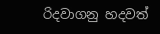රිදවාගනු හදවත්